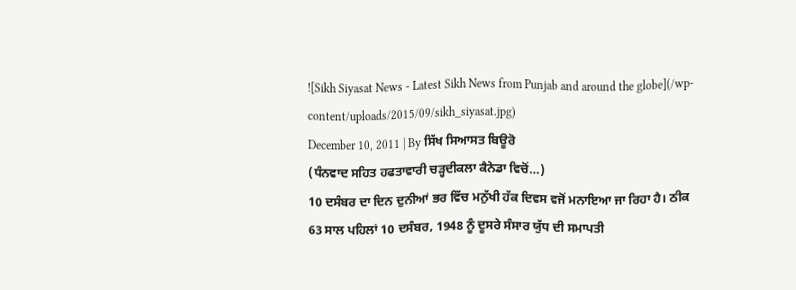![Sikh Siyasat News - Latest Sikh News from Punjab and around the globe](/wp-content/uploads/2015/09/sikh_siyasat.jpg)
December 10, 2011 | By ਸਿੱਖ ਸਿਆਸਤ ਬਿਊਰੋ
(ਧੰਨਵਾਦ ਸਹਿਤ ਹਫਤਾਵਾਰੀ ਚੜ੍ਹਦੀਕਲਾ ਕੈਨੇਡਾ ਵਿਚੋਂ…)
10 ਦਸੰਬਰ ਦਾ ਦਿਨ ਦੁਨੀਆਂ ਭਰ ਵਿੱਚ ਮਨੁੱਖੀ ਹੱਕ ਦਿਵਸ ਵਜੋਂ ਮਨਾਇਆ ਜਾ ਰਿਹਾ ਹੈ। ਠੀਕ 63 ਸਾਲ ਪਹਿਲਾਂ 10 ਦਸੰਬਰ, 1948 ਨੂੰ ਦੂਸਰੇ ਸੰਸਾਰ ਯੁੱਧ ਦੀ ਸਮਾਪਤੀ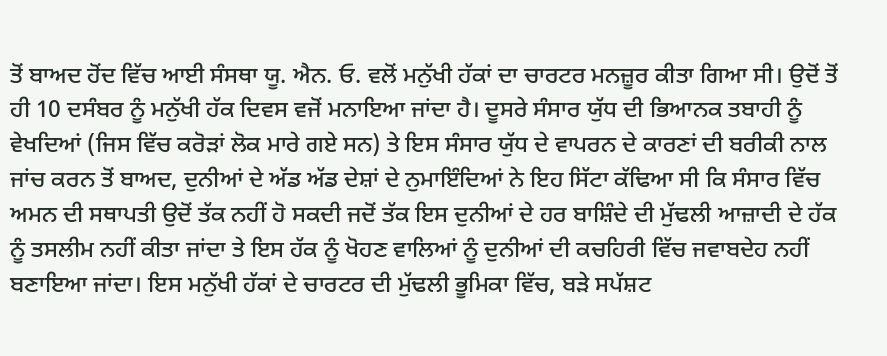ਤੋਂ ਬਾਅਦ ਹੋਂਦ ਵਿੱਚ ਆਈ ਸੰਸਥਾ ਯੂ. ਐਨ. ਓ. ਵਲੋਂ ਮਨੁੱਖੀ ਹੱਕਾਂ ਦਾ ਚਾਰਟਰ ਮਨਜ਼ੂਰ ਕੀਤਾ ਗਿਆ ਸੀ। ਉਦੋਂ ਤੋਂ ਹੀ 10 ਦਸੰਬਰ ਨੂੰ ਮਨੁੱਖੀ ਹੱਕ ਦਿਵਸ ਵਜੋਂ ਮਨਾਇਆ ਜਾਂਦਾ ਹੈ। ਦੂਸਰੇ ਸੰਸਾਰ ਯੁੱਧ ਦੀ ਭਿਆਨਕ ਤਬਾਹੀ ਨੂੰ ਵੇਖਦਿਆਂ (ਜਿਸ ਵਿੱਚ ਕਰੋੜਾਂ ਲੋਕ ਮਾਰੇ ਗਏ ਸਨ) ਤੇ ਇਸ ਸੰਸਾਰ ਯੁੱਧ ਦੇ ਵਾਪਰਨ ਦੇ ਕਾਰਣਾਂ ਦੀ ਬਰੀਕੀ ਨਾਲ ਜਾਂਚ ਕਰਨ ਤੋਂ ਬਾਅਦ, ਦੁਨੀਆਂ ਦੇ ਅੱਡ ਅੱਡ ਦੇਸ਼ਾਂ ਦੇ ਨੁਮਾਇੰਦਿਆਂ ਨੇ ਇਹ ਸਿੱਟਾ ਕੱਢਿਆ ਸੀ ਕਿ ਸੰਸਾਰ ਵਿੱਚ ਅਮਨ ਦੀ ਸਥਾਪਤੀ ਉਦੋਂ ਤੱਕ ਨਹੀਂ ਹੋ ਸਕਦੀ ਜਦੋਂ ਤੱਕ ਇਸ ਦੁਨੀਆਂ ਦੇ ਹਰ ਬਾਸ਼ਿੰਦੇ ਦੀ ਮੁੱਢਲੀ ਆਜ਼ਾਦੀ ਦੇ ਹੱਕ ਨੂੰ ਤਸਲੀਮ ਨਹੀਂ ਕੀਤਾ ਜਾਂਦਾ ਤੇ ਇਸ ਹੱਕ ਨੂੰ ਖੋਹਣ ਵਾਲਿਆਂ ਨੂੰ ਦੁਨੀਆਂ ਦੀ ਕਚਹਿਰੀ ਵਿੱਚ ਜਵਾਬਦੇਹ ਨਹੀਂ ਬਣਾਇਆ ਜਾਂਦਾ। ਇਸ ਮਨੁੱਖੀ ਹੱਕਾਂ ਦੇ ਚਾਰਟਰ ਦੀ ਮੁੱਢਲੀ ਭੂਮਿਕਾ ਵਿੱਚ, ਬੜੇ ਸਪੱਸ਼ਟ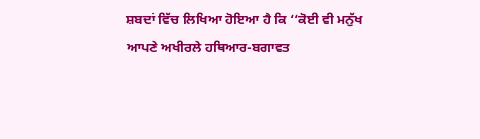ਸ਼ਬਦਾਂ ਵਿੱਚ ਲਿਖਿਆ ਹੋਇਆ ਹੈ ਕਿ ‘‘ਕੋਈ ਵੀ ਮਨੁੱਖ ਆਪਣੇ ਅਖੀਰਲੇ ਹਥਿਆਰ-ਬਗਾਵਤ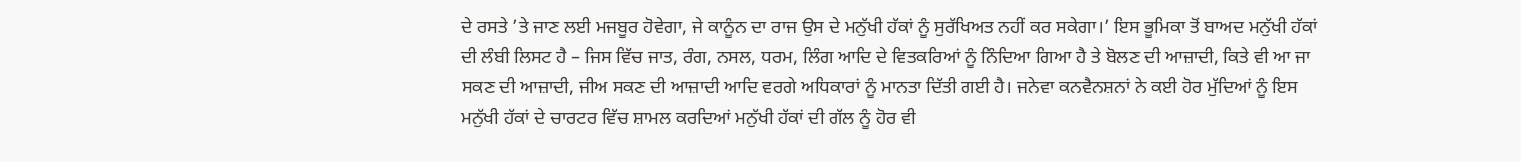ਦੇ ਰਸਤੇ ’ਤੇ ਜਾਣ ਲਈ ਮਜਬੂਰ ਹੋਵੇਗਾ, ਜੇ ਕਾਨੂੰਨ ਦਾ ਰਾਜ ਉਸ ਦੇ ਮਨੁੱਖੀ ਹੱਕਾਂ ਨੂੰ ਸੁਰੱਖਿਅਤ ਨਹੀਂ ਕਰ ਸਕੇਗਾ।’ ਇਸ ਭੂਮਿਕਾ ਤੋਂ ਬਾਅਦ ਮਨੁੱਖੀ ਹੱਕਾਂ ਦੀ ਲੰਬੀ ਲਿਸਟ ਹੈ – ਜਿਸ ਵਿੱਚ ਜਾਤ, ਰੰਗ, ਨਸਲ, ਧਰਮ, ਲਿੰਗ ਆਦਿ ਦੇ ਵਿਤਕਰਿਆਂ ਨੂੰ ਨਿੰਦਿਆ ਗਿਆ ਹੈ ਤੇ ਬੋਲਣ ਦੀ ਆਜ਼ਾਦੀ, ਕਿਤੇ ਵੀ ਆ ਜਾ ਸਕਣ ਦੀ ਆਜ਼ਾਦੀ, ਜੀਅ ਸਕਣ ਦੀ ਆਜ਼ਾਦੀ ਆਦਿ ਵਰਗੇ ਅਧਿਕਾਰਾਂ ਨੂੰ ਮਾਨਤਾ ਦਿੱਤੀ ਗਈ ਹੈ। ਜਨੇਵਾ ਕਨਵੈਨਸ਼ਨਾਂ ਨੇ ਕਈ ਹੋਰ ਮੁੱਦਿਆਂ ਨੂੰ ਇਸ ਮਨੁੱਖੀ ਹੱਕਾਂ ਦੇ ਚਾਰਟਰ ਵਿੱਚ ਸ਼ਾਮਲ ਕਰਦਿਆਂ ਮਨੁੱਖੀ ਹੱਕਾਂ ਦੀ ਗੱਲ ਨੂੰ ਹੋਰ ਵੀ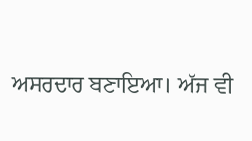ਅਸਰਦਾਰ ਬਣਾਇਆ। ਅੱਜ ਵੀ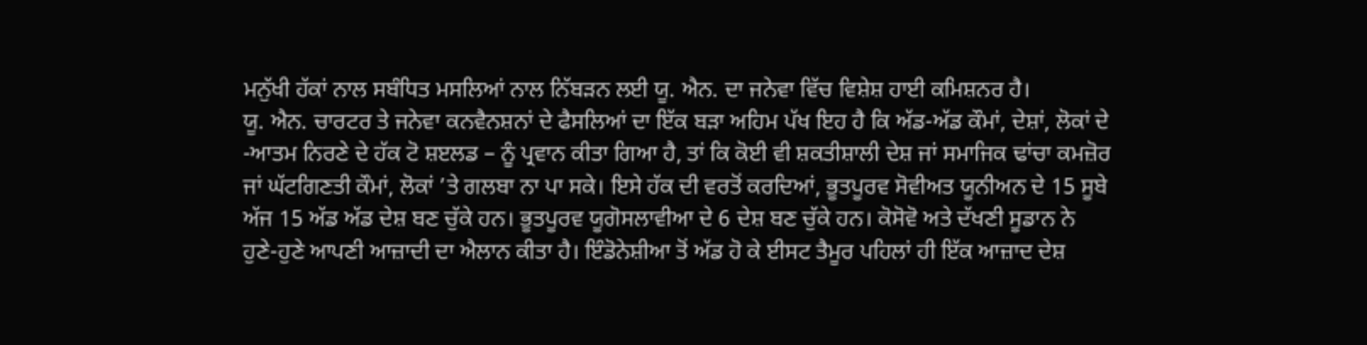ਮਨੁੱਖੀ ਹੱਕਾਂ ਨਾਲ ਸਬੰਧਿਤ ਮਸਲਿਆਂ ਨਾਲ ਨਿੱਬੜਨ ਲਈ ਯੂ. ਐਨ. ਦਾ ਜਨੇਵਾ ਵਿੱਚ ਵਿਸ਼ੇਸ਼ ਹਾਈ ਕਮਿਸ਼ਨਰ ਹੈ।
ਯੂ. ਐਨ. ਚਾਰਟਰ ਤੇ ਜਨੇਵਾ ਕਨਵੈਨਸ਼ਨਾਂ ਦੇ ਫੈਸਲਿਆਂ ਦਾ ਇੱਕ ਬੜਾ ਅਹਿਮ ਪੱਖ ਇਹ ਹੈ ਕਿ ਅੱਡ-ਅੱਡ ਕੌਮਾਂ, ਦੇਸ਼ਾਂ, ਲੋਕਾਂ ਦੇ -ਆਤਮ ਨਿਰਣੇ ਦੇ ਹੱਕ ਟੋ ਸ਼ੲਲਡ – ਨੂੰ ਪ੍ਰਵਾਨ ਕੀਤਾ ਗਿਆ ਹੈ, ਤਾਂ ਕਿ ਕੋਈ ਵੀ ਸ਼ਕਤੀਸ਼ਾਲੀ ਦੇਸ਼ ਜਾਂ ਸਮਾਜਿਕ ਢਾਂਚਾ ਕਮਜ਼ੋਰ ਜਾਂ ਘੱਟਗਿਣਤੀ ਕੌਮਾਂ, ਲੋਕਾਂ ’ਤੇ ਗਲਬਾ ਨਾ ਪਾ ਸਕੇ। ਇਸੇ ਹੱਕ ਦੀ ਵਰਤੋਂ ਕਰਦਿਆਂ, ਭੂਤਪੂਰਵ ਸੋਵੀਅਤ ਯੂਨੀਅਨ ਦੇ 15 ਸੂਬੇ ਅੱਜ 15 ਅੱਡ ਅੱਡ ਦੇਸ਼ ਬਣ ਚੁੱਕੇ ਹਨ। ਭੂਤਪੂਰਵ ਯੂਗੋਸਲਾਵੀਆ ਦੇ 6 ਦੇਸ਼ ਬਣ ਚੁੱਕੇ ਹਨ। ਕੋਸੋਵੋ ਅਤੇ ਦੱਖਣੀ ਸੂਡਾਨ ਨੇ ਹੁਣੇ-ਹੁਣੇ ਆਪਣੀ ਆਜ਼ਾਦੀ ਦਾ ਐਲਾਨ ਕੀਤਾ ਹੈ। ਇੰਡੋਨੇਸ਼ੀਆ ਤੋਂ ਅੱਡ ਹੋ ਕੇ ਈਸਟ ਤੈਮੂਰ ਪਹਿਲਾਂ ਹੀ ਇੱਕ ਆਜ਼ਾਦ ਦੇਸ਼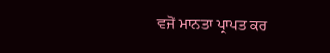ਵਜੋਂ ਮਾਨਤਾ ਪ੍ਰਾਪਤ ਕਰ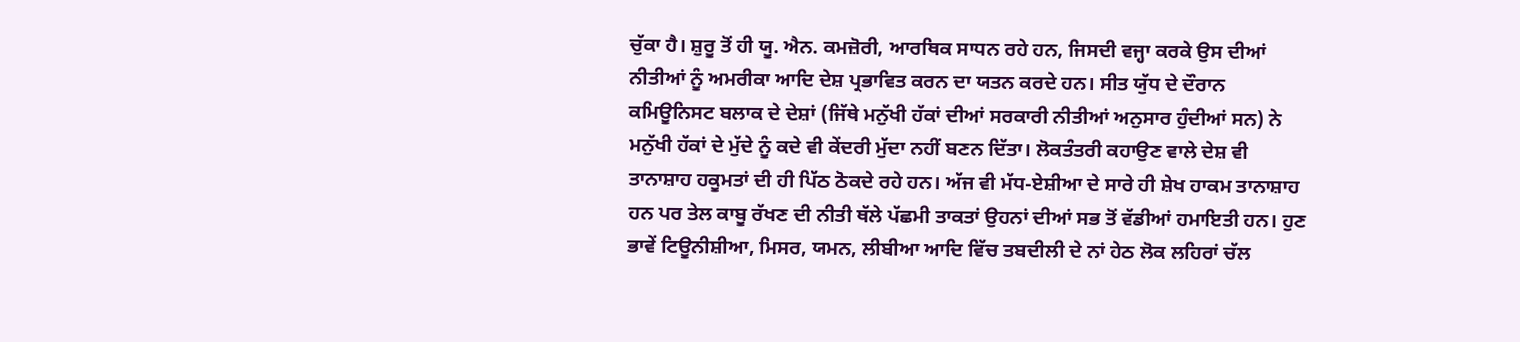ਚੁੱਕਾ ਹੈ। ਸ਼ੁਰੂ ਤੋਂ ਹੀ ਯੂ. ਐਨ. ਕਮਜ਼ੋਰੀ, ਆਰਥਿਕ ਸਾਧਨ ਰਹੇ ਹਨ, ਜਿਸਦੀ ਵਜ੍ਹਾ ਕਰਕੇ ਉਸ ਦੀਆਂ ਨੀਤੀਆਂ ਨੂੰ ਅਮਰੀਕਾ ਆਦਿ ਦੇਸ਼ ਪ੍ਰਭਾਵਿਤ ਕਰਨ ਦਾ ਯਤਨ ਕਰਦੇ ਹਨ। ਸੀਤ ਯੁੱਧ ਦੇ ਦੌਰਾਨ ਕਮਿਊਨਿਸਟ ਬਲਾਕ ਦੇ ਦੇਸ਼ਾਂ (ਜਿੱਥੇ ਮਨੁੱਖੀ ਹੱਕਾਂ ਦੀਆਂ ਸਰਕਾਰੀ ਨੀਤੀਆਂ ਅਨੁਸਾਰ ਹੁੰਦੀਆਂ ਸਨ) ਨੇ ਮਨੁੱਖੀ ਹੱਕਾਂ ਦੇ ਮੁੱਦੇ ਨੂੰ ਕਦੇ ਵੀ ਕੇਂਦਰੀ ਮੁੱਦਾ ਨਹੀਂ ਬਣਨ ਦਿੱਤਾ। ਲੋਕਤੰਤਰੀ ਕਹਾਉਣ ਵਾਲੇ ਦੇਸ਼ ਵੀ ਤਾਨਾਸ਼ਾਹ ਹਕੂਮਤਾਂ ਦੀ ਹੀ ਪਿੱਠ ਠੋਕਦੇ ਰਹੇ ਹਨ। ਅੱਜ ਵੀ ਮੱਧ-ਏਸ਼ੀਆ ਦੇ ਸਾਰੇ ਹੀ ਸ਼ੇਖ ਹਾਕਮ ਤਾਨਾਸ਼ਾਹ ਹਨ ਪਰ ਤੇਲ ਕਾਬੂ ਰੱਖਣ ਦੀ ਨੀਤੀ ਥੱਲੇ ਪੱਛਮੀ ਤਾਕਤਾਂ ਉਹਨਾਂ ਦੀਆਂ ਸਭ ਤੋਂ ਵੱਡੀਆਂ ਹਮਾਇਤੀ ਹਨ। ਹੁਣ ਭਾਵੇਂ ਟਿਊਨੀਸ਼ੀਆ, ਮਿਸਰ, ਯਮਨ, ਲੀਬੀਆ ਆਦਿ ਵਿੱਚ ਤਬਦੀਲੀ ਦੇ ਨਾਂ ਹੇਠ ਲੋਕ ਲਹਿਰਾਂ ਚੱਲ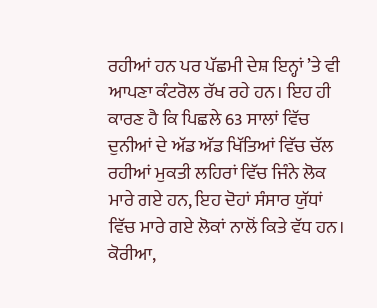ਰਹੀਆਂ ਹਨ ਪਰ ਪੱਛਮੀ ਦੇਸ਼ ਇਨ੍ਹਾਂ ’ਤੇ ਵੀ ਆਪਣਾ ਕੰਟਰੋਲ ਰੱਖ ਰਹੇ ਹਨ। ਇਹ ਹੀ ਕਾਰਣ ਹੈ ਕਿ ਪਿਛਲੇ 63 ਸਾਲਾਂ ਵਿੱਚ ਦੁਨੀਆਂ ਦੇ ਅੱਡ ਅੱਡ ਖਿੱਤਿਆਂ ਵਿੱਚ ਚੱਲ ਰਹੀਆਂ ਮੁਕਤੀ ਲਹਿਰਾਂ ਵਿੱਚ ਜਿੰਨੇ ਲੋਕ ਮਾਰੇ ਗਏ ਹਨ, ਇਹ ਦੋਹਾਂ ਸੰਸਾਰ ਯੁੱਧਾਂ ਵਿੱਚ ਮਾਰੇ ਗਏ ਲੋਕਾਂ ਨਾਲੋਂ ਕਿਤੇ ਵੱਧ ਹਨ। ਕੋਰੀਆ,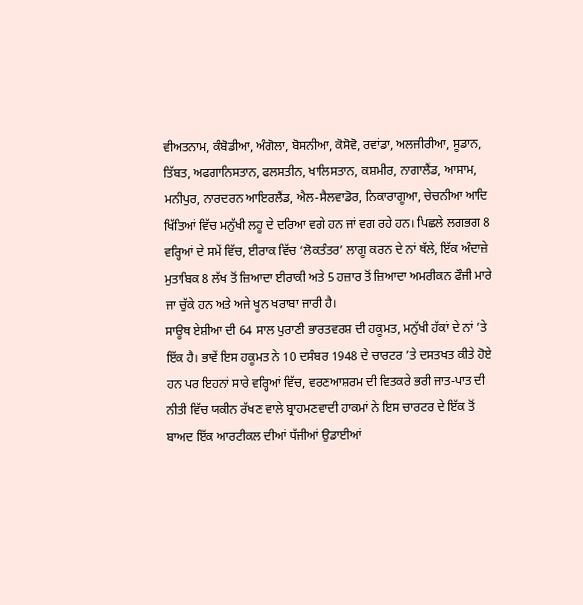ਵੀਅਤਨਾਮ, ਕੰਬੋਡੀਆ, ਅੰਗੋਲਾ, ਬੋਸਨੀਆ, ਕੋਸੋਵੋ, ਰਵਾਂਡਾ, ਅਲਜੀਰੀਆ, ਸੂਡਾਨ, ਤਿੱਬਤ, ਅਫਗਾਨਿਸਤਾਨ, ਫਲਸਤੀਨ, ਖਾਲਿਸਤਾਨ, ਕਸ਼ਮੀਰ, ਨਾਗਾਲੈਂਡ, ਆਸਾਮ, ਮਨੀਪੁਰ, ਨਾਰਦਰਨ ਆਇਰਲੈਂਡ, ਐਲ-ਸੈਲਵਾਡੋਰ, ਨਿਕਾਰਾਗੂਆ, ਚੇਚਨੀਆ ਆਦਿ ਖਿੱਤਿਆਂ ਵਿੱਚ ਮਨੁੱਖੀ ਲਹੂ ਦੇ ਦਰਿਆ ਵਗੇ ਹਨ ਜਾਂ ਵਗ ਰਹੇ ਹਨ। ਪਿਛਲੇ ਲਗਭਗ 8 ਵਰ੍ਹਿਆਂ ਦੇ ਸਮੇਂ ਵਿੱਚ, ਈਰਾਕ ਵਿੱਚ ‘ਲੋਕਤੰਤਰ’ ਲਾਗੂ ਕਰਨ ਦੇ ਨਾਂ ਥੱਲੇ, ਇੱਕ ਅੰਦਾਜ਼ੇ ਮੁਤਾਬਿਕ 8 ਲੱਖ ਤੋਂ ਜ਼ਿਆਦਾ ਈਰਾਕੀ ਅਤੇ 5 ਹਜ਼ਾਰ ਤੋਂ ਜ਼ਿਆਦਾ ਅਮਰੀਕਨ ਫੌਜੀ ਮਾਰੇ ਜਾ ਚੁੱਕੇ ਹਨ ਅਤੇ ਅਜੇ ਖੂਨ ਖਰਾਬਾ ਜਾਰੀ ਹੈ।
ਸਾਊਥ ਏਸ਼ੀਆ ਦੀ 64 ਸਾਲ ਪੁਰਾਣੀ ਭਾਰਤਵਰਸ਼ ਦੀ ਹਕੂਮਤ, ਮਨੁੱਖੀ ਹੱਕਾਂ ਦੇ ਨਾਂ ’ਤੇ ਇੱਕ ਹੈ। ਭਾਵੇਂ ਇਸ ਹਕੂਮਤ ਨੇ 10 ਦਸੰਬਰ 1948 ਦੇ ਚਾਰਟਰ ’ਤੇ ਦਸਤਖਤ ਕੀਤੇ ਹੋਏ ਹਨ ਪਰ ਇਹਨਾਂ ਸਾਰੇ ਵਰ੍ਹਿਆਂ ਵਿੱਚ, ਵਰਣਆਸ਼ਰਮ ਦੀ ਵਿਤਕਰੇ ਭਰੀ ਜਾਤ-ਪਾਤ ਦੀ ਨੀਤੀ ਵਿੱਚ ਯਕੀਨ ਰੱਖਣ ਵਾਲੇ ਬ੍ਰਾਹਮਣਵਾਦੀ ਹਾਕਮਾਂ ਨੇ ਇਸ ਚਾਰਟਰ ਦੇ ਇੱਕ ਤੋਂ ਬਾਅਦ ਇੱਕ ਆਰਟੀਕਲ ਦੀਆਂ ਧੱਜੀਆਂ ਉਡਾਈਆਂ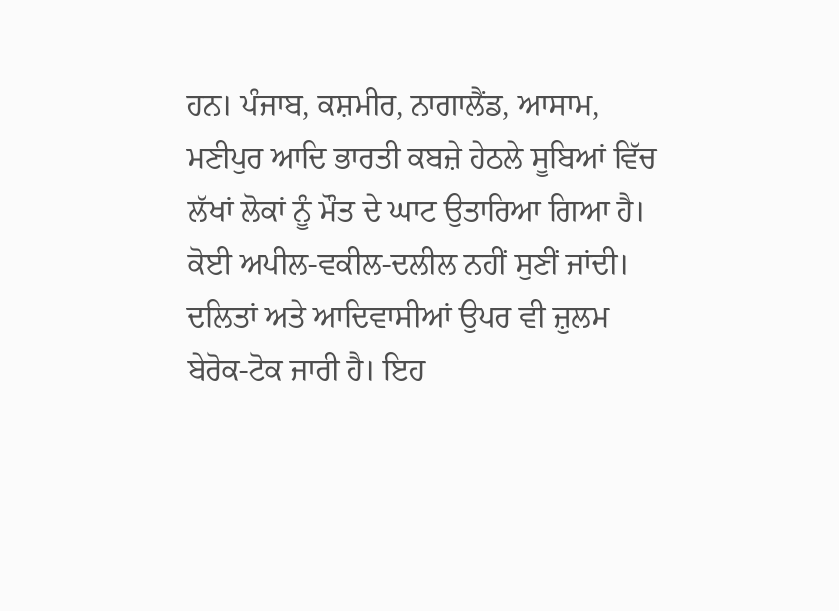ਹਨ। ਪੰਜਾਬ, ਕਸ਼ਮੀਰ, ਨਾਗਾਲੈਂਡ, ਆਸਾਮ, ਮਣੀਪੁਰ ਆਦਿ ਭਾਰਤੀ ਕਬਜ਼ੇ ਹੇਠਲੇ ਸੂਬਿਆਂ ਵਿੱਚ ਲੱਖਾਂ ਲੋਕਾਂ ਨੂੰ ਮੌਤ ਦੇ ਘਾਟ ਉਤਾਰਿਆ ਗਿਆ ਹੈ। ਕੋਈ ਅਪੀਲ-ਵਕੀਲ-ਦਲੀਲ ਨਹੀਂ ਸੁਣੀਂ ਜਾਂਦੀ। ਦਲਿਤਾਂ ਅਤੇ ਆਦਿਵਾਸੀਆਂ ਉਪਰ ਵੀ ਜ਼ੁਲਮ ਬੇਰੋਕ-ਟੋਕ ਜਾਰੀ ਹੈ। ਇਹ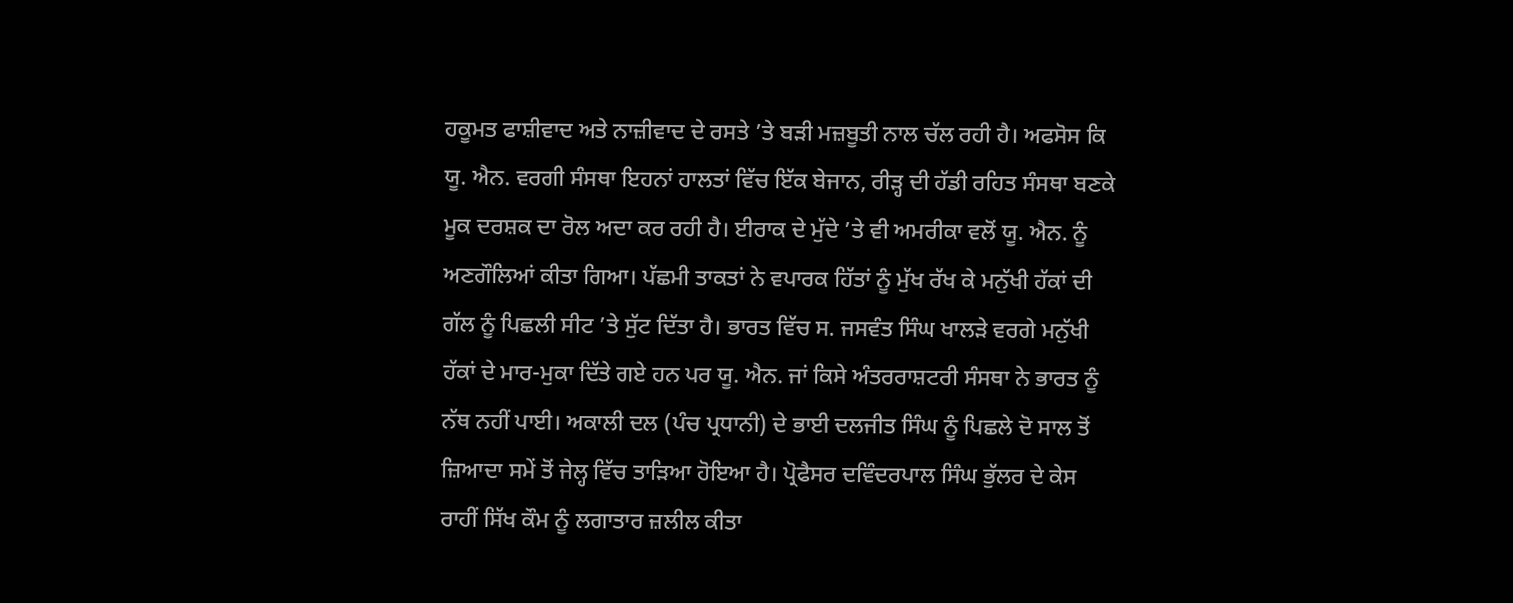ਹਕੂਮਤ ਫਾਸ਼ੀਵਾਦ ਅਤੇ ਨਾਜ਼ੀਵਾਦ ਦੇ ਰਸਤੇ ’ਤੇ ਬੜੀ ਮਜ਼ਬੂਤੀ ਨਾਲ ਚੱਲ ਰਹੀ ਹੈ। ਅਫਸੋਸ ਕਿ ਯੂ. ਐਨ. ਵਰਗੀ ਸੰਸਥਾ ਇਹਨਾਂ ਹਾਲਤਾਂ ਵਿੱਚ ਇੱਕ ਬੇਜਾਨ, ਰੀੜ੍ਹ ਦੀ ਹੱਡੀ ਰਹਿਤ ਸੰਸਥਾ ਬਣਕੇ ਮੂਕ ਦਰਸ਼ਕ ਦਾ ਰੋਲ ਅਦਾ ਕਰ ਰਹੀ ਹੈ। ਈਰਾਕ ਦੇ ਮੁੱਦੇ ’ਤੇ ਵੀ ਅਮਰੀਕਾ ਵਲੋਂ ਯੂ. ਐਨ. ਨੂੰ ਅਣਗੌਲਿਆਂ ਕੀਤਾ ਗਿਆ। ਪੱਛਮੀ ਤਾਕਤਾਂ ਨੇ ਵਪਾਰਕ ਹਿੱਤਾਂ ਨੂੰ ਮੁੱਖ ਰੱਖ ਕੇ ਮਨੁੱਖੀ ਹੱਕਾਂ ਦੀ ਗੱਲ ਨੂੰ ਪਿਛਲੀ ਸੀਟ ’ਤੇ ਸੁੱਟ ਦਿੱਤਾ ਹੈ। ਭਾਰਤ ਵਿੱਚ ਸ. ਜਸਵੰਤ ਸਿੰਘ ਖਾਲੜੇ ਵਰਗੇ ਮਨੁੱਖੀ ਹੱਕਾਂ ਦੇ ਮਾਰ-ਮੁਕਾ ਦਿੱਤੇ ਗਏ ਹਨ ਪਰ ਯੂ. ਐਨ. ਜਾਂ ਕਿਸੇ ਅੰਤਰਰਾਸ਼ਟਰੀ ਸੰਸਥਾ ਨੇ ਭਾਰਤ ਨੂੰ ਨੱਥ ਨਹੀਂ ਪਾਈ। ਅਕਾਲੀ ਦਲ (ਪੰਚ ਪ੍ਰਧਾਨੀ) ਦੇ ਭਾਈ ਦਲਜੀਤ ਸਿੰਘ ਨੂੰ ਪਿਛਲੇ ਦੋ ਸਾਲ ਤੋਂ ਜ਼ਿਆਦਾ ਸਮੇਂ ਤੋਂ ਜੇਲ੍ਹ ਵਿੱਚ ਤਾੜਿਆ ਹੋਇਆ ਹੈ। ਪ੍ਰੋਫੈਸਰ ਦਵਿੰਦਰਪਾਲ ਸਿੰਘ ਭੁੱਲਰ ਦੇ ਕੇਸ ਰਾਹੀਂ ਸਿੱਖ ਕੌਮ ਨੂੰ ਲਗਾਤਾਰ ਜ਼ਲੀਲ ਕੀਤਾ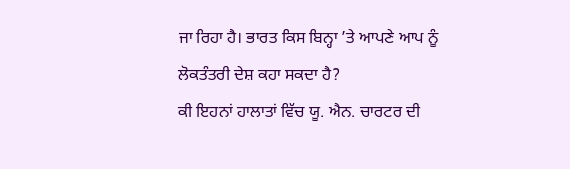ਜਾ ਰਿਹਾ ਹੈ। ਭਾਰਤ ਕਿਸ ਬਿਨ੍ਹਾ ’ਤੇ ਆਪਣੇ ਆਪ ਨੂੰ ਲੋਕਤੰਤਰੀ ਦੇਸ਼ ਕਹਾ ਸਕਦਾ ਹੈ?
ਕੀ ਇਹਨਾਂ ਹਾਲਾਤਾਂ ਵਿੱਚ ਯੂ. ਐਨ. ਚਾਰਟਰ ਦੀ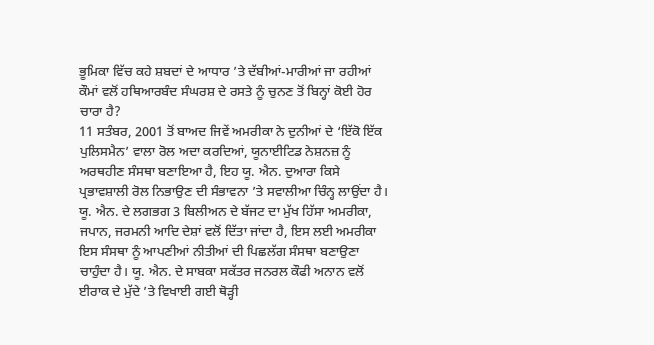ਭੂਮਿਕਾ ਵਿੱਚ ਕਹੇ ਸ਼ਬਦਾਂ ਦੇ ਆਧਾਰ ’ਤੇ ਦੱਬੀਆਂ-ਮਾਰੀਆਂ ਜਾ ਰਹੀਆਂ ਕੌਮਾਂ ਵਲੋਂ ਹਥਿਆਰਬੰਦ ਸੰਘਰਸ਼ ਦੇ ਰਸਤੇ ਨੂੰ ਚੁਨਣ ਤੋਂ ਬਿਨ੍ਹਾਂ ਕੋਈ ਹੋਰ ਚਾਰਾ ਹੈ?
11 ਸਤੰਬਰ, 2001 ਤੋਂ ਬਾਅਦ ਜਿਵੇਂ ਅਮਰੀਕਾ ਨੇ ਦੁਨੀਆਂ ਦੇ ‘ਇੱਕੋ ਇੱਕ ਪੁਲਿਸਮੈਨ’ ਵਾਲਾ ਰੋਲ ਅਦਾ ਕਰਦਿਆਂ, ਯੂਨਾਈਟਿਡ ਨੇਸ਼ਨਜ਼ ਨੂੰ ਅਰਥਹੀਣ ਸੰਸਥਾ ਬਣਾਇਆ ਹੈ, ਇਹ ਯੂ. ਐਨ. ਦੁਆਰਾ ਕਿਸੇ ਪ੍ਰਭਾਵਸ਼ਾਲੀ ਰੋਲ ਨਿਭਾਉਣ ਦੀ ਸੰਭਾਵਨਾ ’ਤੇ ਸਵਾਲੀਆ ਚਿੰਨ੍ਹ ਲਾਉਂਦਾ ਹੈ। ਯੂ. ਐਨ. ਦੇ ਲਗਭਗ 3 ਬਿਲੀਅਨ ਦੇ ਬੱਜਟ ਦਾ ਮੁੱਖ ਹਿੱਸਾ ਅਮਰੀਕਾ, ਜਪਾਨ, ਜਰਮਨੀ ਆਦਿ ਦੇਸ਼ਾਂ ਵਲੋਂ ਦਿੱਤਾ ਜਾਂਦਾ ਹੈ, ਇਸ ਲਈ ਅਮਰੀਕਾ ਇਸ ਸੰਸਥਾ ਨੂੰ ਆਪਣੀਆਂ ਨੀਤੀਆਂ ਦੀ ਪਿਛਲੱਗ ਸੰਸਥਾ ਬਣਾਉਣਾ ਚਾਹੁੰਦਾ ਹੈ। ਯੂ. ਐਨ. ਦੇ ਸਾਬਕਾ ਸਕੱਤਰ ਜਨਰਲ ਕੌਫੀ ਅਨਾਨ ਵਲੋਂ ਈਰਾਕ ਦੇ ਮੁੱਦੇ ’ਤੇ ਵਿਖਾਈ ਗਈ ਥੋੜ੍ਹੀ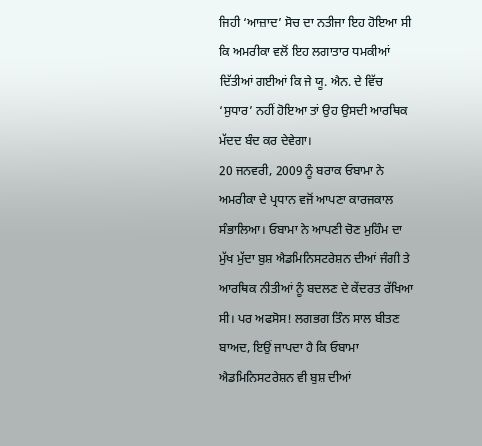ਜਿਹੀ ‘ਆਜ਼ਾਦ’ ਸੋਚ ਦਾ ਨਤੀਜਾ ਇਹ ਹੋਇਆ ਸੀ ਕਿ ਅਮਰੀਕਾ ਵਲੋਂ ਇਹ ਲਗਾਤਾਰ ਧਮਕੀਆਂ ਦਿੱਤੀਆਂ ਗਈਆਂ ਕਿ ਜੇ ਯੂ. ਐਨ. ਦੇ ਵਿੱਚ ‘ਸੁਧਾਰ’ ਨਹੀਂ ਹੋਇਆ ਤਾਂ ਉਹ ਉਸਦੀ ਆਰਥਿਕ ਮੱਦਦ ਬੰਦ ਕਰ ਦੇਵੇਗਾ।
20 ਜਨਵਰੀ, 2009 ਨੂੰ ਬਰਾਕ ਓਬਾਮਾ ਨੇ ਅਮਰੀਕਾ ਦੇ ਪ੍ਰਧਾਨ ਵਜੋਂ ਆਪਣਾ ਕਾਰਜਕਾਲ ਸੰਭਾਲਿਆ। ਓਬਾਮਾ ਨੇ ਆਪਣੀ ਚੋਣ ਮੁਹਿੰਮ ਦਾ ਮੁੱਖ ਮੁੱਦਾ ਬੁਸ਼ ਐਡਮਿਨਿਸਟਰੇਸ਼ਨ ਦੀਆਂ ਜੰਗੀ ਤੇ ਆਰਥਿਕ ਨੀਤੀਆਂ ਨੂੰ ਬਦਲਣ ਦੇ ਕੇਂਦਰਤ ਰੱਖਿਆ ਸੀ। ਪਰ ਅਫਸੋਸ! ਲਗਭਗ ਤਿੰਨ ਸਾਲ ਬੀਤਣ ਬਾਅਦ, ਇਉਂ ਜਾਪਦਾ ਹੈ ਕਿ ਓਬਾਮਾ ਐਡਮਿਨਿਸਟਰੇਸ਼ਨ ਵੀ ਬੁਸ਼ ਦੀਆਂ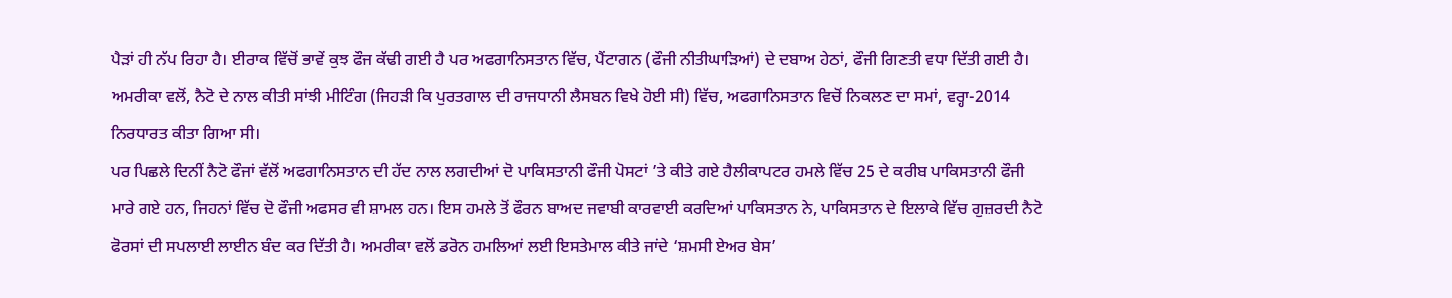ਪੈੜਾਂ ਹੀ ਨੱਪ ਰਿਹਾ ਹੈ। ਈਰਾਕ ਵਿੱਚੋਂ ਭਾਵੇਂ ਕੁਝ ਫੌਜ ਕੱਢੀ ਗਈ ਹੈ ਪਰ ਅਫਗਾਨਿਸਤਾਨ ਵਿੱਚ, ਪੈਂਟਾਗਨ (ਫੌਜੀ ਨੀਤੀਘਾੜਿਆਂ) ਦੇ ਦਬਾਅ ਹੇਠਾਂ, ਫੌਜੀ ਗਿਣਤੀ ਵਧਾ ਦਿੱਤੀ ਗਈ ਹੈ। ਅਮਰੀਕਾ ਵਲੋਂ, ਨੈਟੋ ਦੇ ਨਾਲ ਕੀਤੀ ਸਾਂਝੀ ਮੀਟਿੰਗ (ਜਿਹੜੀ ਕਿ ਪੁਰਤਗਾਲ ਦੀ ਰਾਜਧਾਨੀ ਲੈਸਬਨ ਵਿਖੇ ਹੋਈ ਸੀ) ਵਿੱਚ, ਅਫਗਾਨਿਸਤਾਨ ਵਿਚੋਂ ਨਿਕਲਣ ਦਾ ਸਮਾਂ, ਵਰ੍ਹਾ-2014 ਨਿਰਧਾਰਤ ਕੀਤਾ ਗਿਆ ਸੀ।
ਪਰ ਪਿਛਲੇ ਦਿਨੀਂ ਨੈਟੋ ਫੌਜਾਂ ਵੱਲੋਂ ਅਫਗਾਨਿਸਤਾਨ ਦੀ ਹੱਦ ਨਾਲ ਲਗਦੀਆਂ ਦੋ ਪਾਕਿਸਤਾਨੀ ਫੌਜੀ ਪੋਸਟਾਂ ’ਤੇ ਕੀਤੇ ਗਏ ਹੈਲੀਕਾਪਟਰ ਹਮਲੇ ਵਿੱਚ 25 ਦੇ ਕਰੀਬ ਪਾਕਿਸਤਾਨੀ ਫੌਜੀ ਮਾਰੇ ਗਏ ਹਨ, ਜਿਹਨਾਂ ਵਿੱਚ ਦੋ ਫੌਜੀ ਅਫਸਰ ਵੀ ਸ਼ਾਮਲ ਹਨ। ਇਸ ਹਮਲੇ ਤੋਂ ਫੌਰਨ ਬਾਅਦ ਜਵਾਬੀ ਕਾਰਵਾਈ ਕਰਦਿਆਂ ਪਾਕਿਸਤਾਨ ਨੇ, ਪਾਕਿਸਤਾਨ ਦੇ ਇਲਾਕੇ ਵਿੱਚ ਗੁਜ਼ਰਦੀ ਨੈਟੋ ਫੋਰਸਾਂ ਦੀ ਸਪਲਾਈ ਲਾਈਨ ਬੰਦ ਕਰ ਦਿੱਤੀ ਹੈ। ਅਮਰੀਕਾ ਵਲੋਂ ਡਰੋਨ ਹਮਲਿਆਂ ਲਈ ਇਸਤੇਮਾਲ ਕੀਤੇ ਜਾਂਦੇ ‘ਸ਼ਮਸੀ ਏਅਰ ਬੇਸ’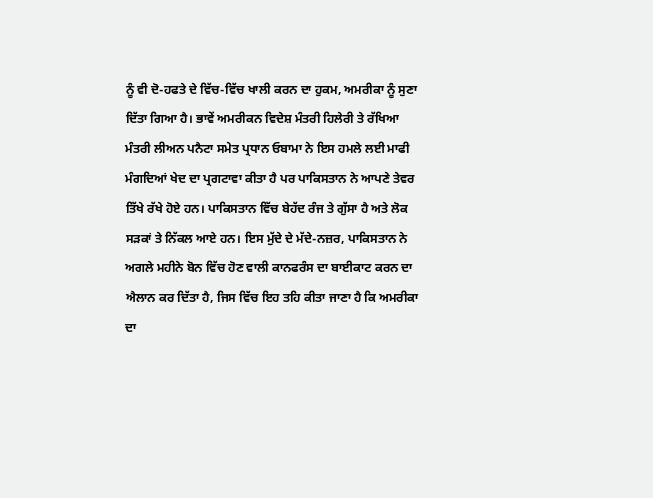ਨੂੰ ਵੀ ਦੋ-ਹਫਤੇ ਦੇ ਵਿੱਚ-ਵਿੱਚ ਖਾਲੀ ਕਰਨ ਦਾ ਹੁਕਮ, ਅਮਰੀਕਾ ਨੂੰ ਸੁਣਾ ਦਿੱਤਾ ਗਿਆ ਹੈ। ਭਾਵੇਂ ਅਮਰੀਕਨ ਵਿਦੇਸ਼ ਮੰਤਰੀ ਹਿਲੇਰੀ ਤੇ ਰੱਖਿਆ ਮੰਤਰੀ ਲੀਅਨ ਪਨੈਟਾ ਸਮੇਤ ਪ੍ਰਧਾਨ ਓਬਾਮਾ ਨੇ ਇਸ ਹਮਲੇ ਲਈ ਮਾਫੀ ਮੰਗਦਿਆਂ ਖੇਦ ਦਾ ਪ੍ਰਗਟਾਵਾ ਕੀਤਾ ਹੈ ਪਰ ਪਾਕਿਸਤਾਨ ਨੇ ਆਪਣੇ ਤੇਵਰ ਤਿੱਖੇ ਰੱਖੇ ਹੋਏ ਹਨ। ਪਾਕਿਸਤਾਨ ਵਿੱਚ ਬੇਹੱਦ ਰੰਜ ਤੇ ਗੁੱਸਾ ਹੈ ਅਤੇ ਲੋਕ ਸੜਕਾਂ ਤੇ ਨਿੱਕਲ ਆਏ ਹਨ। ਇਸ ਮੁੱਦੇ ਦੇ ਮੱਦੇ-ਨਜ਼ਰ, ਪਾਕਿਸਤਾਨ ਨੇ ਅਗਲੇ ਮਹੀਨੇ ਬੋਨ ਵਿੱਚ ਹੋਣ ਵਾਲੀ ਕਾਨਫਰੰਸ ਦਾ ਬਾਈਕਾਟ ਕਰਨ ਦਾ ਐਲਾਨ ਕਰ ਦਿੱਤਾ ਹੈ, ਜਿਸ ਵਿੱਚ ਇਹ ਤਹਿ ਕੀਤਾ ਜਾਣਾ ਹੈ ਕਿ ਅਮਰੀਕਾ ਦਾ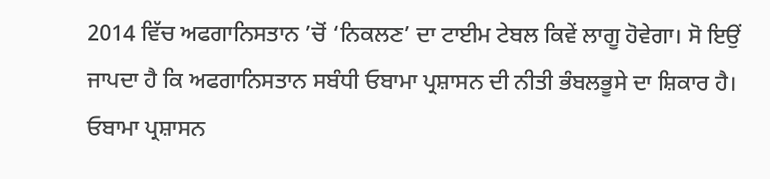2014 ਵਿੱਚ ਅਫਗਾਨਿਸਤਾਨ ’ਚੋਂ ‘ਨਿਕਲਣ’ ਦਾ ਟਾਈਮ ਟੇਬਲ ਕਿਵੇਂ ਲਾਗੂ ਹੋਵੇਗਾ। ਸੋ ਇਉਂ ਜਾਪਦਾ ਹੈ ਕਿ ਅਫਗਾਨਿਸਤਾਨ ਸਬੰਧੀ ਓਬਾਮਾ ਪ੍ਰਸ਼ਾਸਨ ਦੀ ਨੀਤੀ ਭੰਬਲਭੂਸੇ ਦਾ ਸ਼ਿਕਾਰ ਹੈ।
ਓਬਾਮਾ ਪ੍ਰਸ਼ਾਸਨ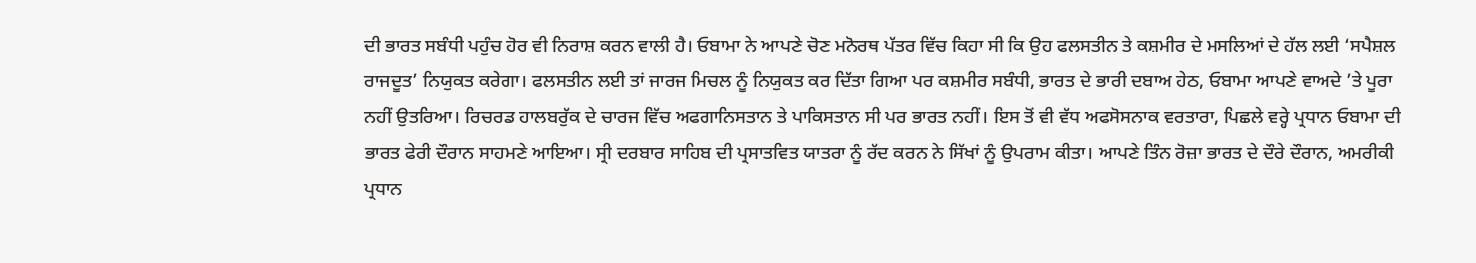ਦੀ ਭਾਰਤ ਸਬੰਧੀ ਪਹੁੰਚ ਹੋਰ ਵੀ ਨਿਰਾਸ਼ ਕਰਨ ਵਾਲੀ ਹੈ। ਓਬਾਮਾ ਨੇ ਆਪਣੇ ਚੋਣ ਮਨੋਰਥ ਪੱਤਰ ਵਿੱਚ ਕਿਹਾ ਸੀ ਕਿ ਉਹ ਫਲਸਤੀਨ ਤੇ ਕਸ਼ਮੀਰ ਦੇ ਮਸਲਿਆਂ ਦੇ ਹੱਲ ਲਈ ‘ਸਪੈਸ਼ਲ ਰਾਜਦੂਤ’ ਨਿਯੁਕਤ ਕਰੇਗਾ। ਫਲਸਤੀਨ ਲਈ ਤਾਂ ਜਾਰਜ ਮਿਚਲ ਨੂੰ ਨਿਯੁਕਤ ਕਰ ਦਿੱਤਾ ਗਿਆ ਪਰ ਕਸ਼ਮੀਰ ਸਬੰਧੀ, ਭਾਰਤ ਦੇ ਭਾਰੀ ਦਬਾਅ ਹੇਠ, ਓਬਾਮਾ ਆਪਣੇ ਵਾਅਦੇ ’ਤੇ ਪੂਰਾ ਨਹੀਂ ਉਤਰਿਆ। ਰਿਚਰਡ ਹਾਲਬਰੁੱਕ ਦੇ ਚਾਰਜ ਵਿੱਚ ਅਫਗਾਨਿਸਤਾਨ ਤੇ ਪਾਕਿਸਤਾਨ ਸੀ ਪਰ ਭਾਰਤ ਨਹੀਂ। ਇਸ ਤੋਂ ਵੀ ਵੱਧ ਅਫਸੋਸਨਾਕ ਵਰਤਾਰਾ, ਪਿਛਲੇ ਵਰ੍ਹੇ ਪ੍ਰਧਾਨ ਓਬਾਮਾ ਦੀ ਭਾਰਤ ਫੇਰੀ ਦੌਰਾਨ ਸਾਹਮਣੇ ਆਇਆ। ਸ੍ਰੀ ਦਰਬਾਰ ਸਾਹਿਬ ਦੀ ਪ੍ਰਸਾਤਵਿਤ ਯਾਤਰਾ ਨੂੰ ਰੱਦ ਕਰਨ ਨੇ ਸਿੱਖਾਂ ਨੂੰ ਉਪਰਾਮ ਕੀਤਾ। ਆਪਣੇ ਤਿੰਨ ਰੋਜ਼ਾ ਭਾਰਤ ਦੇ ਦੌਰੇ ਦੌਰਾਨ, ਅਮਰੀਕੀ ਪ੍ਰਧਾਨ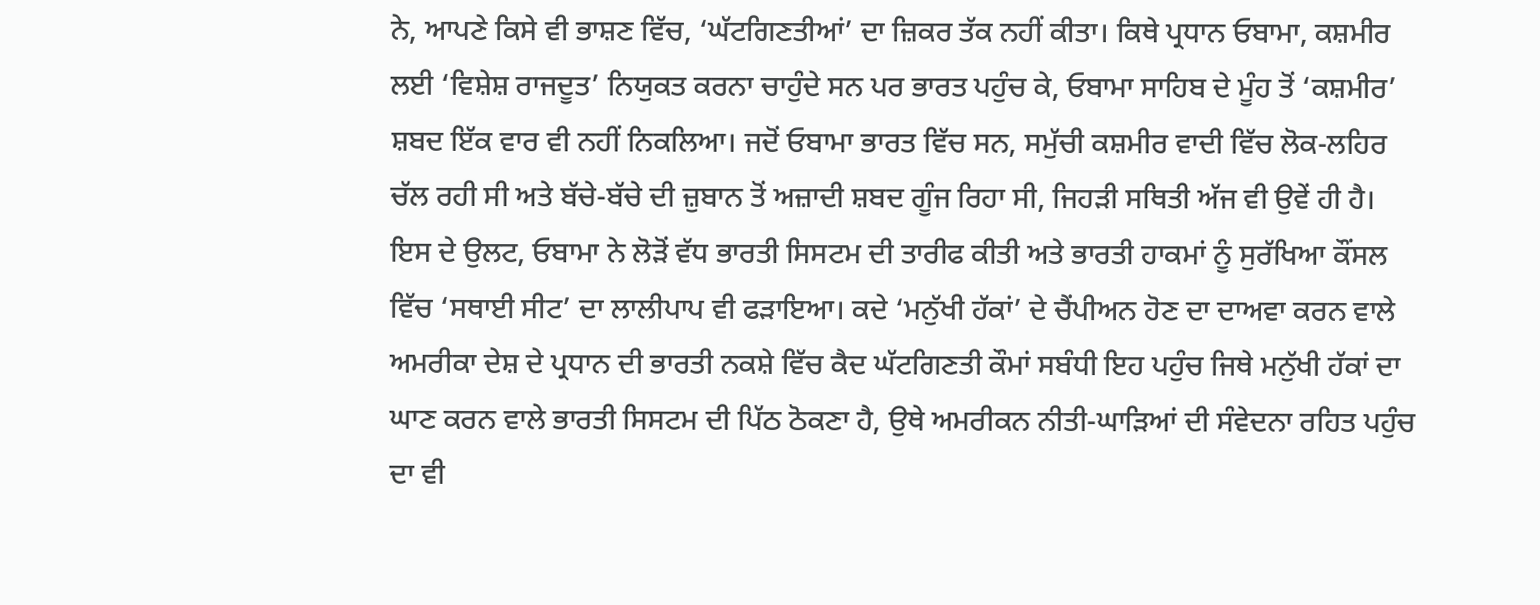ਨੇ, ਆਪਣੇ ਕਿਸੇ ਵੀ ਭਾਸ਼ਣ ਵਿੱਚ, ‘ਘੱਟਗਿਣਤੀਆਂ’ ਦਾ ਜ਼ਿਕਰ ਤੱਕ ਨਹੀਂ ਕੀਤਾ। ਕਿਥੇ ਪ੍ਰਧਾਨ ਓਬਾਮਾ, ਕਸ਼ਮੀਰ ਲਈ ‘ਵਿਸ਼ੇਸ਼ ਰਾਜਦੂਤ’ ਨਿਯੁਕਤ ਕਰਨਾ ਚਾਹੁੰਦੇ ਸਨ ਪਰ ਭਾਰਤ ਪਹੁੰਚ ਕੇ, ਓਬਾਮਾ ਸਾਹਿਬ ਦੇ ਮੂੰਹ ਤੋਂ ‘ਕਸ਼ਮੀਰ’ ਸ਼ਬਦ ਇੱਕ ਵਾਰ ਵੀ ਨਹੀਂ ਨਿਕਲਿਆ। ਜਦੋਂ ਓਬਾਮਾ ਭਾਰਤ ਵਿੱਚ ਸਨ, ਸਮੁੱਚੀ ਕਸ਼ਮੀਰ ਵਾਦੀ ਵਿੱਚ ਲੋਕ-ਲਹਿਰ ਚੱਲ ਰਹੀ ਸੀ ਅਤੇ ਬੱਚੇ-ਬੱਚੇ ਦੀ ਜ਼ੁਬਾਨ ਤੋਂ ਅਜ਼ਾਦੀ ਸ਼ਬਦ ਗੂੰਜ ਰਿਹਾ ਸੀ, ਜਿਹੜੀ ਸਥਿਤੀ ਅੱਜ ਵੀ ਉਵੇਂ ਹੀ ਹੈ। ਇਸ ਦੇ ਉਲਟ, ਓਬਾਮਾ ਨੇ ਲੋੜੋਂ ਵੱਧ ਭਾਰਤੀ ਸਿਸਟਮ ਦੀ ਤਾਰੀਫ ਕੀਤੀ ਅਤੇ ਭਾਰਤੀ ਹਾਕਮਾਂ ਨੂੰ ਸੁਰੱਖਿਆ ਕੌਂਸਲ ਵਿੱਚ ‘ਸਥਾਈ ਸੀਟ’ ਦਾ ਲਾਲੀਪਾਪ ਵੀ ਫੜਾਇਆ। ਕਦੇ ‘ਮਨੁੱਖੀ ਹੱਕਾਂ’ ਦੇ ਚੈਂਪੀਅਨ ਹੋਣ ਦਾ ਦਾਅਵਾ ਕਰਨ ਵਾਲੇ ਅਮਰੀਕਾ ਦੇਸ਼ ਦੇ ਪ੍ਰਧਾਨ ਦੀ ਭਾਰਤੀ ਨਕਸ਼ੇ ਵਿੱਚ ਕੈਦ ਘੱਟਗਿਣਤੀ ਕੌਮਾਂ ਸਬੰਧੀ ਇਹ ਪਹੁੰਚ ਜਿਥੇ ਮਨੁੱਖੀ ਹੱਕਾਂ ਦਾ ਘਾਣ ਕਰਨ ਵਾਲੇ ਭਾਰਤੀ ਸਿਸਟਮ ਦੀ ਪਿੱਠ ਠੋਕਣਾ ਹੈ, ਉਥੇ ਅਮਰੀਕਨ ਨੀਤੀ-ਘਾੜਿਆਂ ਦੀ ਸੰਵੇਦਨਾ ਰਹਿਤ ਪਹੁੰਚ ਦਾ ਵੀ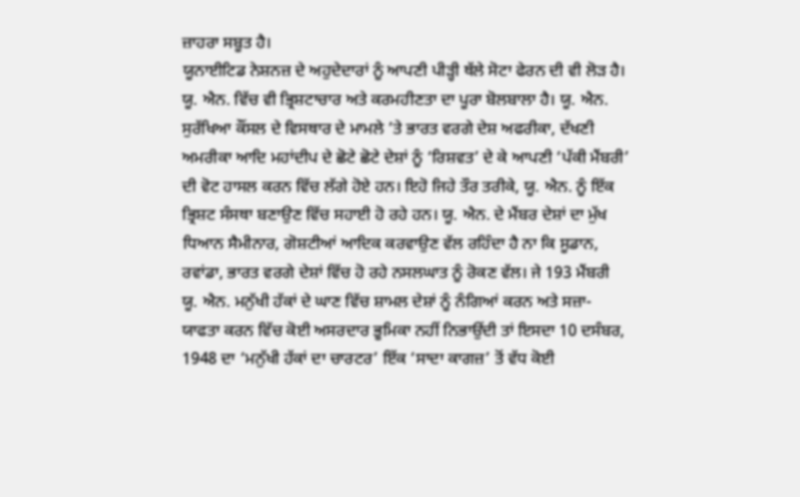ਜ਼ਾਹਰਾ ਸਬੂਤ ਹੈ।
ਯੂਨਾਈਟਿਡ ਨੇਸ਼ਨਜ਼ ਦੇ ਅਹੁਦੇਦਾਰਾਂ ਨੂੰ ਆਪਣੀ ਪੀੜ੍ਹੀ ਥੱਲੇ ਸੋਟਾ ਫੇਰਨ ਦੀ ਵੀ ਲੋੜ ਹੈ। ਯੂ. ਐਨ. ਵਿੱਚ ਵੀ ਭ੍ਰਿਸ਼ਟਾਚਾਰ ਅਤੇ ਕਰਮਹੀਣਤਾ ਦਾ ਪੂਰਾ ਬੋਲਬਾਲਾ ਹੈ। ਯੂ. ਐਨ. ਸੁਰੱਖਿਆ ਕੌਂਸਲ ਦੇ ਵਿਸਥਾਰ ਦੇ ਮਾਮਲੇ ’ਤੇ ਭਾਰਤ ਵਰਗੇ ਦੇਸ਼ ਅਫਰੀਕਾ, ਦੱਖਣੀ ਅਮਰੀਕਾ ਆਦਿ ਮਹਾਂਦੀਪ ਦੇ ਛੋਟੇ ਛੋਟੇ ਦੇਸ਼ਾਂ ਨੂੰ ‘ਰਿਸ਼ਵਤ’ ਦੇ ਕੇ ਆਪਣੀ ‘ਪੱਕੀ ਮੈਂਬਰੀ’ ਦੀ ਵੋਟ ਹਾਸਲ ਕਰਨ ਵਿੱਚ ਲੱਗੇ ਹੋਏ ਹਨ। ਇਹੋ ਜਿਹੇ ਤੌਰ ਤਰੀਕੇ, ਯੂ. ਐਨ. ਨੂੰ ਇੱਕ ਭ੍ਰਿਸ਼ਟ ਸੰਸਥਾ ਬਣਾਉਣ ਵਿੱਚ ਸਹਾਈ ਹੋ ਰਹੇ ਹਨ। ਯੂ. ਐਨ. ਦੇ ਮੈਂਬਰ ਦੇਸ਼ਾਂ ਦਾ ਮੁੱਖ ਧਿਆਨ ਸੈਮੀਨਾਰ, ਗੋਸ਼ਟੀਆਂ ਆਦਿਕ ਕਰਵਾਉਣ ਵੱਲ ਰਹਿੰਦਾ ਹੈ ਨਾ ਕਿ ਸੂਡਾਨ, ਰਵਾਂਡਾ, ਭਾਰਤ ਵਰਗੇ ਦੇਸ਼ਾਂ ਵਿੱਚ ਹੋ ਰਹੇ ਨਸਲਘਾਤ ਨੂੰ ਰੋਕਣ ਵੱਲ। ਜੇ 193 ਮੈਂਬਰੀ ਯੂ. ਐਨ. ਮਨੁੱਖੀ ਹੱਕਾਂ ਦੇ ਘਾਣ ਵਿੱਚ ਸ਼ਾਮਲ ਦੇਸ਼ਾਂ ਨੂੰ ਨੰਗਿਆਂ ਕਰਨ ਅਤੇ ਸਜ਼ਾ-ਯਾਫਤਾ ਕਰਨ ਵਿੱਚ ਕੋਈ ਅਸਰਦਾਰ ਭੂਮਿਕਾ ਨਹੀਂ ਨਿਭਾਉਂਦੀ ਤਾਂ ਇਸਦਾ 10 ਦਸੰਬਰ, 1948 ਦਾ ‘ਮਨੁੱਖੀ ਹੱਕਾਂ ਦਾ ਚਾਰਟਰ’ ਇੱਕ ‘ਸਾਦਾ ਕਾਗਜ਼’ ਤੋਂ ਵੱਧ ਕੋਈ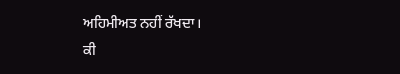ਅਹਿਮੀਅਤ ਨਹੀਂ ਰੱਖਦਾ।
ਕੀ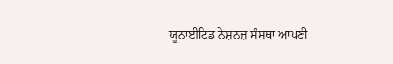ਯੂਨਾਈਟਿਡ ਨੇਸ਼ਨਜ਼ ਸੰਸਥਾ ਆਪਣੀ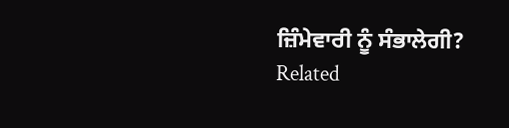ਜ਼ਿੰਮੇਵਾਰੀ ਨੂੰ ਸੰਭਾਲੇਗੀ?
Related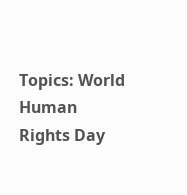Topics: World Human Rights Day